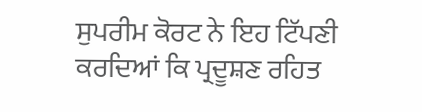ਸੁਪਰੀਮ ਕੋਰਟ ਨੇ ਇਹ ਟਿੱਪਣੀ ਕਰਦਿਆਂ ਕਿ ਪ੍ਰਦੂਸ਼ਣ ਰਹਿਤ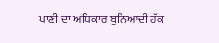ਪਾਣੀ ਦਾ ਅਧਿਕਾਰ ਬੁਨਿਆਦੀ ਹੱਕ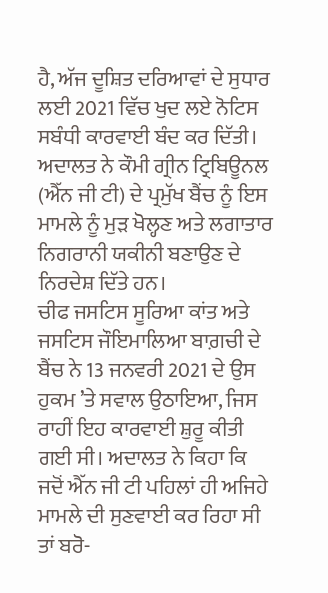ਹੈ, ਅੱਜ ਦੂਸ਼ਿਤ ਦਰਿਆਵਾਂ ਦੇ ਸੁਧਾਰ ਲਈ 2021 ਵਿੱਚ ਖੁਦ ਲਏ ਨੋਟਿਸ ਸਬੰਧੀ ਕਾਰਵਾਈ ਬੰਦ ਕਰ ਦਿੱਤੀ। ਅਦਾਲਤ ਨੇ ਕੌਮੀ ਗ੍ਰੀਨ ਟ੍ਰਿਬਿਊਨਲ (ਐੱਨ ਜੀ ਟੀ) ਦੇ ਪ੍ਰਮੁੱਖ ਬੈਂਚ ਨੂੰ ਇਸ ਮਾਮਲੇ ਨੂੰ ਮੁੜ ਖੋਲ੍ਹਣ ਅਤੇ ਲਗਾਤਾਰ ਨਿਗਰਾਨੀ ਯਕੀਨੀ ਬਣਾਉਣ ਦੇ ਨਿਰਦੇਸ਼ ਦਿੱਤੇ ਹਨ।
ਚੀਫ ਜਸਟਿਸ ਸੂਰਿਆ ਕਾਂਤ ਅਤੇ ਜਸਟਿਸ ਜੌਇਮਾਲਿਆ ਬਾਗ਼ਚੀ ਦੇ ਬੈਂਚ ਨੇ 13 ਜਨਵਰੀ 2021 ਦੇ ਉਸ ਹੁਕਮ ’ਤੇ ਸਵਾਲ ਉਠਾਇਆ, ਜਿਸ ਰਾਹੀਂ ਇਹ ਕਾਰਵਾਈ ਸ਼ੁਰੂ ਕੀਤੀ ਗਈ ਸੀ। ਅਦਾਲਤ ਨੇ ਕਿਹਾ ਕਿ ਜਦੋਂ ਐੱਨ ਜੀ ਟੀ ਪਹਿਲਾਂ ਹੀ ਅਜਿਹੇ ਮਾਮਲੇ ਦੀ ਸੁਣਵਾਈ ਕਰ ਰਿਹਾ ਸੀ ਤਾਂ ਬਰੋ-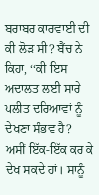ਬਰਾਬਰ ਕਾਰਵਾਈ ਦੀ ਕੀ ਲੋੜ ਸੀ? ਬੈਂਚ ਨੇ ਕਿਹਾ, ‘‘ਕੀ ਇਸ ਅਦਾਲਤ ਲਈ ਸਾਰੇ ਪਲੀਤ ਦਰਿਆਵਾਂ ਨੂੰ ਦੇਖਣਾ ਸੰਭਵ ਹੈ? ਅਸੀਂ ਇੱਕ-ਇੱਕ ਕਰ ਕੇ ਦੇਖ ਸਕਦੇ ਹਾਂ। ਸਾਨੂੰ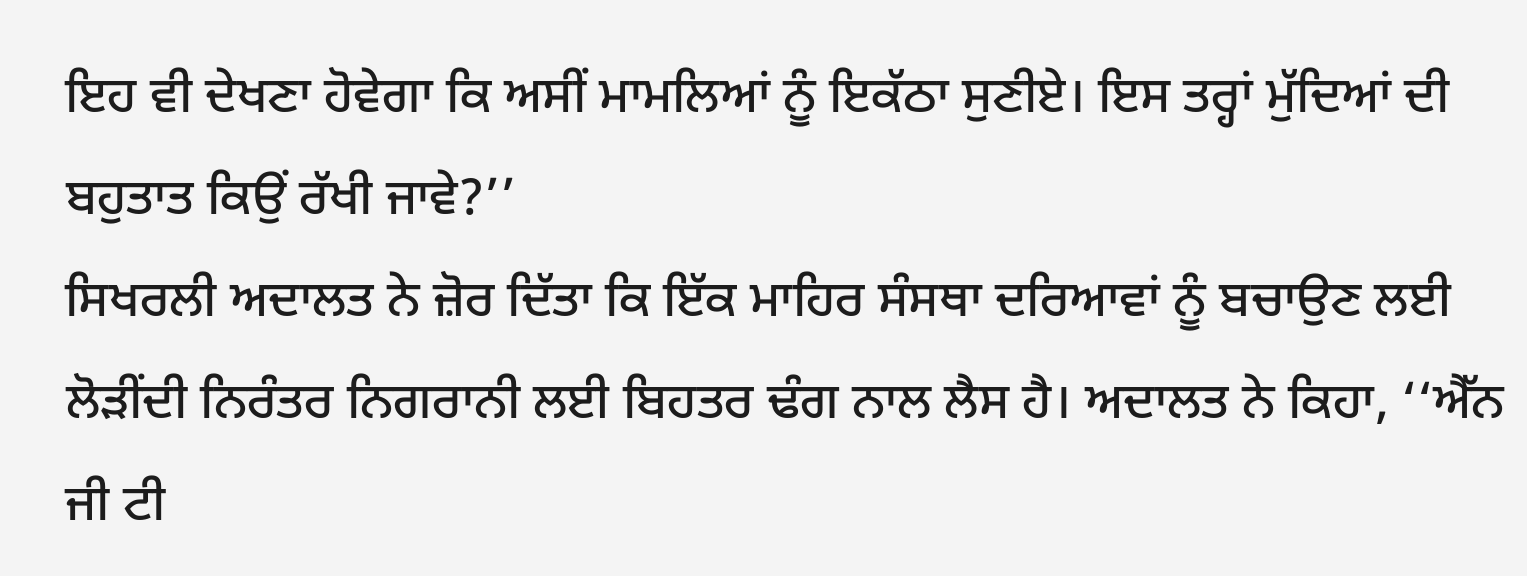ਇਹ ਵੀ ਦੇਖਣਾ ਹੋਵੇਗਾ ਕਿ ਅਸੀਂ ਮਾਮਲਿਆਂ ਨੂੰ ਇਕੱਠਾ ਸੁਣੀਏ। ਇਸ ਤਰ੍ਹਾਂ ਮੁੱਦਿਆਂ ਦੀ ਬਹੁਤਾਤ ਕਿਉਂ ਰੱਖੀ ਜਾਵੇ?’’
ਸਿਖਰਲੀ ਅਦਾਲਤ ਨੇ ਜ਼ੋਰ ਦਿੱਤਾ ਕਿ ਇੱਕ ਮਾਹਿਰ ਸੰਸਥਾ ਦਰਿਆਵਾਂ ਨੂੰ ਬਚਾਉਣ ਲਈ ਲੋੜੀਂਦੀ ਨਿਰੰਤਰ ਨਿਗਰਾਨੀ ਲਈ ਬਿਹਤਰ ਢੰਗ ਨਾਲ ਲੈਸ ਹੈ। ਅਦਾਲਤ ਨੇ ਕਿਹਾ, ‘‘ਐੱਨ ਜੀ ਟੀ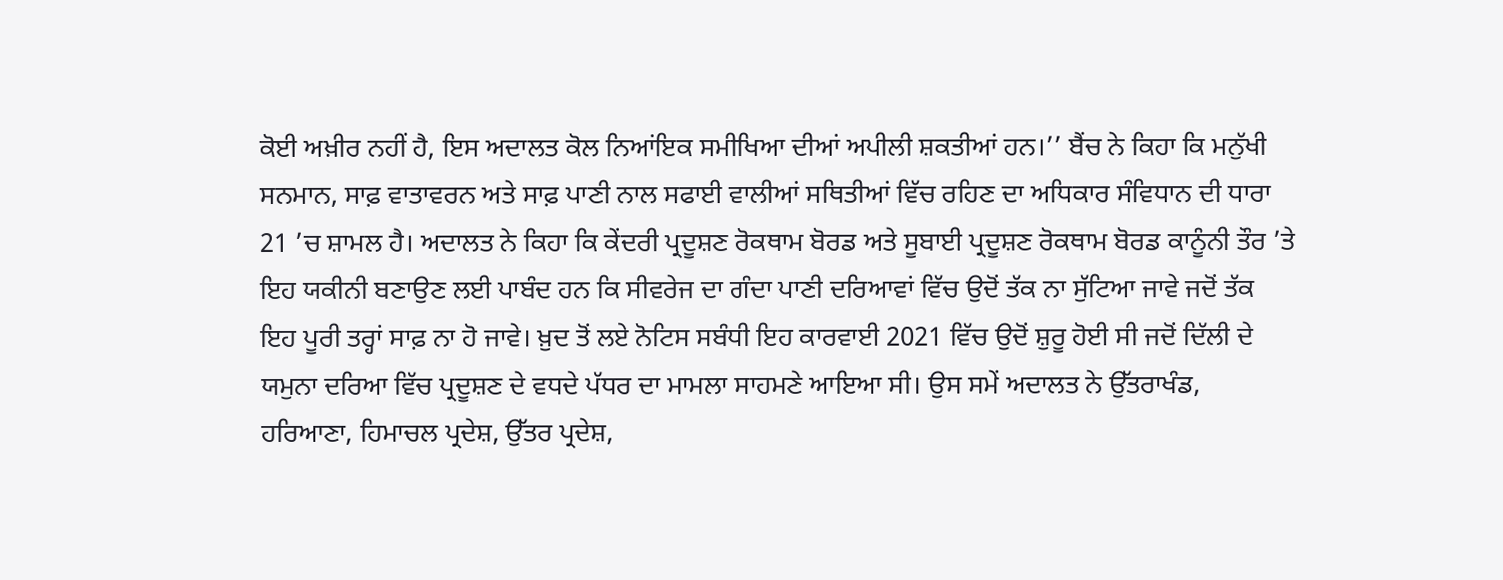ਕੋਈ ਅਖ਼ੀਰ ਨਹੀਂ ਹੈ, ਇਸ ਅਦਾਲਤ ਕੋਲ ਨਿਆਂਇਕ ਸਮੀਖਿਆ ਦੀਆਂ ਅਪੀਲੀ ਸ਼ਕਤੀਆਂ ਹਨ।’’ ਬੈਂਚ ਨੇ ਕਿਹਾ ਕਿ ਮਨੁੱਖੀ ਸਨਮਾਨ, ਸਾਫ਼ ਵਾਤਾਵਰਨ ਅਤੇ ਸਾਫ਼ ਪਾਣੀ ਨਾਲ ਸਫਾਈ ਵਾਲੀਆਂ ਸਥਿਤੀਆਂ ਵਿੱਚ ਰਹਿਣ ਦਾ ਅਧਿਕਾਰ ਸੰਵਿਧਾਨ ਦੀ ਧਾਰਾ 21 ’ਚ ਸ਼ਾਮਲ ਹੈ। ਅਦਾਲਤ ਨੇ ਕਿਹਾ ਕਿ ਕੇਂਦਰੀ ਪ੍ਰਦੂਸ਼ਣ ਰੋਕਥਾਮ ਬੋਰਡ ਅਤੇ ਸੂਬਾਈ ਪ੍ਰਦੂਸ਼ਣ ਰੋਕਥਾਮ ਬੋਰਡ ਕਾਨੂੰਨੀ ਤੌਰ ’ਤੇ ਇਹ ਯਕੀਨੀ ਬਣਾਉਣ ਲਈ ਪਾਬੰਦ ਹਨ ਕਿ ਸੀਵਰੇਜ ਦਾ ਗੰਦਾ ਪਾਣੀ ਦਰਿਆਵਾਂ ਵਿੱਚ ਉਦੋਂ ਤੱਕ ਨਾ ਸੁੱਟਿਆ ਜਾਵੇ ਜਦੋਂ ਤੱਕ ਇਹ ਪੂਰੀ ਤਰ੍ਹਾਂ ਸਾਫ਼ ਨਾ ਹੋ ਜਾਵੇ। ਖ਼ੁਦ ਤੋਂ ਲਏ ਨੋਟਿਸ ਸਬੰਧੀ ਇਹ ਕਾਰਵਾਈ 2021 ਵਿੱਚ ਉਦੋਂ ਸ਼ੁਰੂ ਹੋਈ ਸੀ ਜਦੋਂ ਦਿੱਲੀ ਦੇ ਯਮੁਨਾ ਦਰਿਆ ਵਿੱਚ ਪ੍ਰਦੂਸ਼ਣ ਦੇ ਵਧਦੇ ਪੱਧਰ ਦਾ ਮਾਮਲਾ ਸਾਹਮਣੇ ਆਇਆ ਸੀ। ਉਸ ਸਮੇਂ ਅਦਾਲਤ ਨੇ ਉੱਤਰਾਖੰਡ, ਹਰਿਆਣਾ, ਹਿਮਾਚਲ ਪ੍ਰਦੇਸ਼, ਉੱਤਰ ਪ੍ਰਦੇਸ਼,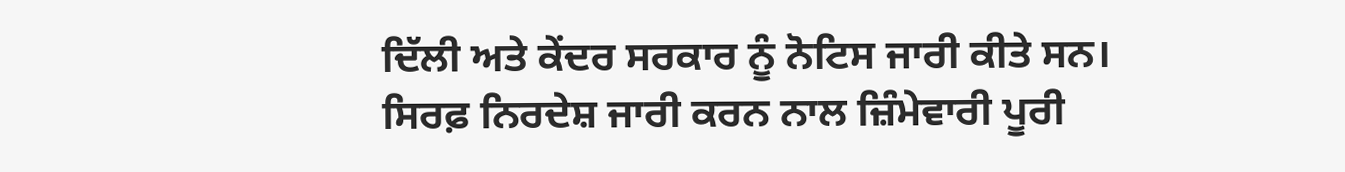ਦਿੱਲੀ ਅਤੇ ਕੇਂਦਰ ਸਰਕਾਰ ਨੂੰ ਨੋਟਿਸ ਜਾਰੀ ਕੀਤੇ ਸਨ।
ਸਿਰਫ਼ ਨਿਰਦੇਸ਼ ਜਾਰੀ ਕਰਨ ਨਾਲ ਜ਼ਿੰਮੇਵਾਰੀ ਪੂਰੀ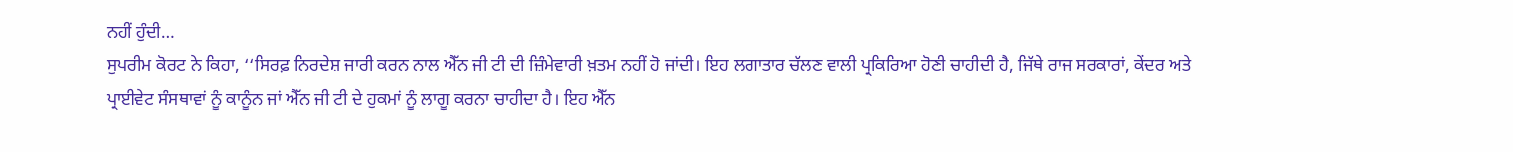ਨਹੀਂ ਹੁੰਦੀ…
ਸੁਪਰੀਮ ਕੋਰਟ ਨੇ ਕਿਹਾ, ‘‘ਸਿਰਫ਼ ਨਿਰਦੇਸ਼ ਜਾਰੀ ਕਰਨ ਨਾਲ ਐੱਨ ਜੀ ਟੀ ਦੀ ਜ਼ਿੰਮੇਵਾਰੀ ਖ਼ਤਮ ਨਹੀਂ ਹੋ ਜਾਂਦੀ। ਇਹ ਲਗਾਤਾਰ ਚੱਲਣ ਵਾਲੀ ਪ੍ਰਕਿਰਿਆ ਹੋਣੀ ਚਾਹੀਦੀ ਹੈ, ਜਿੱਥੇ ਰਾਜ ਸਰਕਾਰਾਂ, ਕੇਂਦਰ ਅਤੇ ਪ੍ਰਾਈਵੇਟ ਸੰਸਥਾਵਾਂ ਨੂੰ ਕਾਨੂੰਨ ਜਾਂ ਐੱਨ ਜੀ ਟੀ ਦੇ ਹੁਕਮਾਂ ਨੂੰ ਲਾਗੂ ਕਰਨਾ ਚਾਹੀਦਾ ਹੈ। ਇਹ ਐੱਨ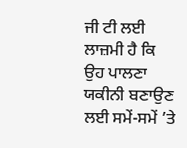ਜੀ ਟੀ ਲਈ ਲਾਜ਼ਮੀ ਹੈ ਕਿ ਉਹ ਪਾਲਣਾ ਯਕੀਨੀ ਬਣਾਉਣ ਲਈ ਸਮੇਂ-ਸਮੇਂ ’ਤੇ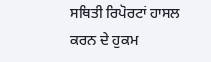ਸਥਿਤੀ ਰਿਪੋਰਟਾਂ ਹਾਸਲ ਕਰਨ ਦੇ ਹੁਕਮ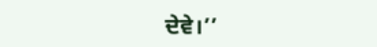ਦੇਵੇ।’’